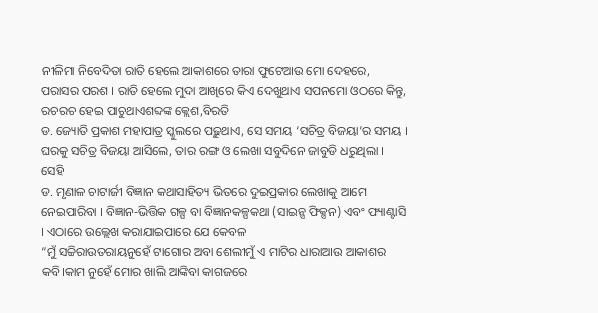ନୀଳିମା ନିବେଦିତା ରାତି ହେଲେ ଆକାଶରେ ତାରା ଫୁଟେଆଉ ମୋ ଦେହରେ, ପରାସର ପରଶ । ରାତି ହେଲେ ମୁଦା ଆଖିରେ କିଏ ଦେଖୁଥାଏ ସପନମୋ ଓଠରେ କିନ୍ତୁ, ରଚରଚ ହେଇ ପାଚୁଥାଏଶବ୍ଦଙ୍କ କ୍ଲେଶ,ବିରତି
ଡ. ଜ୍ୟୋତି ପ୍ରକାଶ ମହାପାତ୍ର ସ୍କୁଲରେ ପଢ଼ୁଥାଏ, ସେ ସମୟ ‘ସଚିତ୍ର ବିଜୟା’ର ସମୟ । ଘରକୁ ସଚିତ୍ର ବିଜୟା ଆସିଲେ, ତାର ରଙ୍ଗ ଓ ଲେଖା ସବୁଦିନେ ଜାବୁଡି ଧରୁଥିଲା । ସେହି
ଡ. ମୃଣାଳ ଚାଟାର୍ଜୀ ବିଜ୍ଞାନ କଥାସାହିତ୍ୟ ଭିତରେ ଦୁଇପ୍ରକାର ଲେଖାକୁ ଆମେ ନେଇପାରିବା । ବିଜ୍ଞାନ-ଭିତ୍ତିକ ଗଳ୍ପ ବା ବିଜ୍ଞାନକଳ୍ପକଥା (ସାଇନ୍ସ ଫିକ୍ସନ) ଏବଂ ଫ୍ୟାଣ୍ଟାସି । ଏଠାରେ ଉଲ୍ଲେଖ କରାଯାଇପାରେ ଯେ କେବଳ
“ମୁଁ ସଚ୍ଚିରାଉତରାୟନୁହେଁ ଟାଗୋର ଅବା ଶେଲୀମୁଁ ଏ ମାଟିର ଧାରାଆଉ ଆକାଶର କବି।କାମ ନୁହେଁ ମୋର ଖାଲି ଆଙ୍କିବା କାଗଜରେ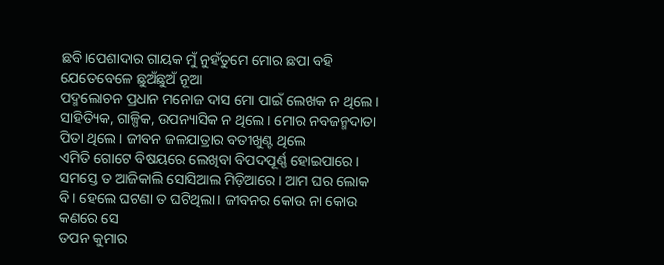ଛବି।ପେଶାଦାର ଗାୟକ ମୁଁ ନୁହଁତୁମେ ମୋର ଛପା ବହି ଯେତେବେଳେ ଛୁଅଁଛୁଅଁ ନୂଆ
ପଦ୍ମଲୋଚନ ପ୍ରଧାନ ମନୋଜ ଦାସ ମୋ ପାଇଁ ଲେଖକ ନ ଥିଲେ । ସାହିତ୍ୟିକ, ଗାଳ୍ପିକ, ଉପନ୍ୟାସିକ ନ ଥିଲେ । ମୋର ନବଜନ୍ମଦାତା ପିତା ଥିଲେ । ଜୀବନ ଜଳଯାତ୍ରାର ବତୀଖୁଣ୍ଟ ଥିଲେ
ଏମିତି ଗୋଟେ ବିଷୟରେ ଲେଖିବା ବିପଦପୂର୍ଣ୍ଣ ହୋଇପାରେ। ସମସ୍ତେ ତ ଆଜିକାଲି ସୋସିଆଲ ମିଡ଼ିଆରେ। ଆମ ଘର ଲୋକ ବି। ହେଲେ ଘଟଣା ତ ଘଟିଥିଲା। ଜୀବନର କୋଉ ନା କୋଉ କଣରେ ସେ
ତପନ କୁମାର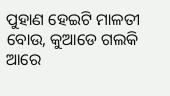ପୁହାଣ ହେଇଟି ମାଳତୀ ବୋଉ, କୁଆଡେ ଗଲକି ଆରେ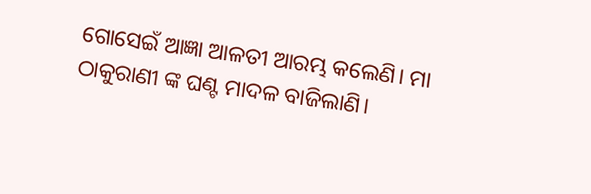ଗୋସେଇଁ ଆଜ୍ଞା ଆଳତୀ ଆରମ୍ଭ କଲେଣି। ମା ଠାକୁରାଣୀ ଙ୍କ ଘଣ୍ଟ ମାଦଳ ବାଜିଲାଣି।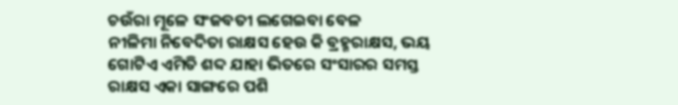ଚଉଁରା ମୂଳେ ସଂଜବତୀ ଲଗେଇବା ବେଳ
ନୀଳିମା ନିବେଦିତା ରାକ୍ଷସ ହେଉ କି ବ୍ରହ୍ମରାକ୍ଷସ, ଭୟ ଗୋଟିଏ ଏମିତି ଶବ୍ଦ ଯାହା ଭିତରେ ସଂସାରର ସମସ୍ତ ରାକ୍ଷସ ଏକା ସାଙ୍ଗରେ ପଶି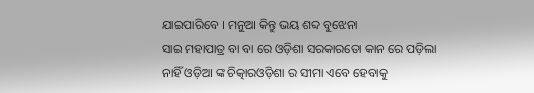ଯାଇପାରିବେ । ମନୁଆ କିନ୍ତୁ ଭୟ ଶବ୍ଦ ବୁଝେନା
ସାଇ ମହାପାତ୍ର ବା ବା ରେ ଓଡ଼ିଶା ସରକାରତୋ କାନ ରେ ପଡ଼ିଲା ନାହିଁ ଓଡ଼ିଆ ଙ୍କ ଚିତ୍କାରଓଡ଼ିଶା ର ସୀମା ଏବେ ହେବାକୁ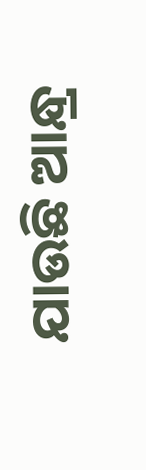ଯାଉଛି ଆନ୍ଧ୍ର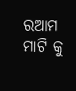ରଆମ ମାଟି କୁ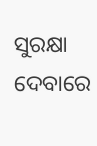ସୁରକ୍ଷା ଦେବାରେ